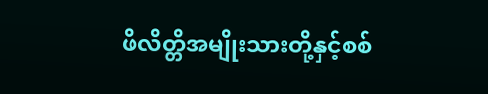ဖိလိတ္တိအမျိုးသားတို့နှင့်စစ်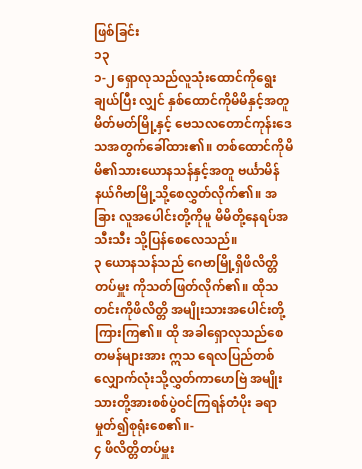ဖြစ်ခြင်း
၁၃
၁-၂ ရှောလုသည်လူသုံးထောင်ကိုရွေးချယ်ပြီး လျှင် နှစ်ထောင်ကိုမိမိနှင့်အတူမိတ်မတ်မြို့နှင့် ဗေသလတောင်ကုန်းဒေသအတွက်ခေါ်ထား၏။ တစ်ထောင်ကိုမိမိ၏သားယောနသန်နှင့်အတူ ဗင်္ယာမိန်နယ်ဂိဗာမြို့သို့စေလွှတ်လိုက်၏။ အခြား လူအပေါင်းတို့ကိုမူ မိမိတို့နေရပ်အသီးသီး သို့ပြန်စေလေသည်။
၃ ယောနသန်သည် ဂေဗာမြို့ရှိဖိလိတ္တိတပ်မှူး ကိုသတ်ဖြတ်လိုက်၏။ ထိုသတင်းကိုဖိလိတ္တိ အမျိုးသားအပေါင်းတို့ကြားကြ၏။ ထို အခါရှောလုသည်စေတမန်များအား ဣသ ရေလပြည်တစ်လျှောက်လုံးသို့လွှတ်ကာဟေဗြဲ အမျိုးသားတို့အားစစ်ပွဲဝင်ကြရန်တံပိုး ခရာမှုတ်၍စုရုံးစေ၏။-
၄ ဖိလိတ္တိတပ်မှူး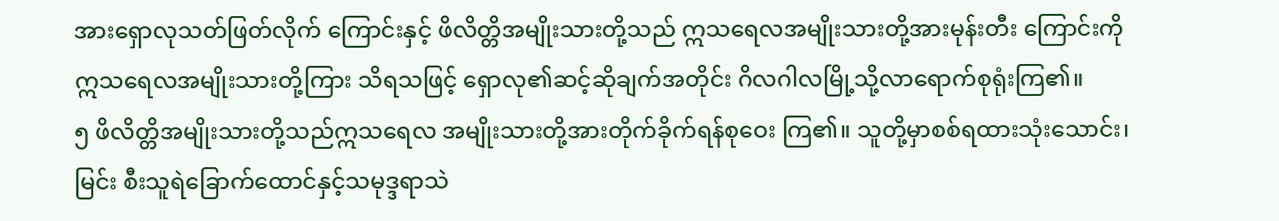အားရှောလုသတ်ဖြတ်လိုက် ကြောင်းနှင့် ဖိလိတ္တိအမျိုးသားတို့သည် ဣသရေလအမျိုးသားတို့အားမုန်းတီး ကြောင်းကို ဣသရေလအမျိုးသားတို့ကြား သိရသဖြင့် ရှောလု၏ဆင့်ဆိုချက်အတိုင်း ဂိလဂါလမြို့သို့လာရောက်စုရုံးကြ၏။
၅ ဖိလိတ္တိအမျိုးသားတို့သည်ဣသရေလ အမျိုးသားတို့အားတိုက်ခိုက်ရန်စုဝေး ကြ၏။ သူတို့မှာစစ်ရထားသုံးသောင်း၊ မြင်း စီးသူရဲခြောက်ထောင်နှင့်သမုဒ္ဒရာသဲ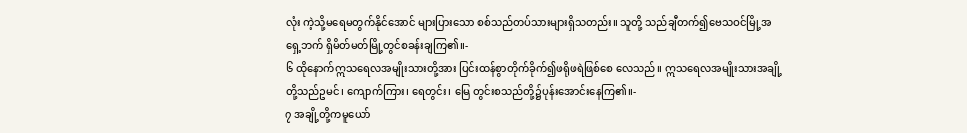လုံး ကဲ့သို့မရေမတွက်နိုင်အောင် များပြားသော စစ်သည်တပ်သားများရှိသတည်း။ သူတို့ သည်ချီတက်၍ဗေသဝင်မြို့အရှေ့ဘက် ရှိမိတ်မတ်မြို့တွင်စခန်းချကြ၏။-
၆ ထိုနောက်ဣသရေလအမျိုးသားတို့အား ပြင်းထန်စွာတိုက်ခိုက်၍ဖရိုဖရဲဖြစ်စေ လေသည်။ ဣသရေလအမျိုးသားအချို့ တို့သည်ဥမင်၊ ကျောက်ကြား၊ ရေတွင်း၊ မြေ တွင်းစသည်တို့၌ပုန်းအောင်းနေကြ၏။-
၇ အချို့တို့ကမူယော်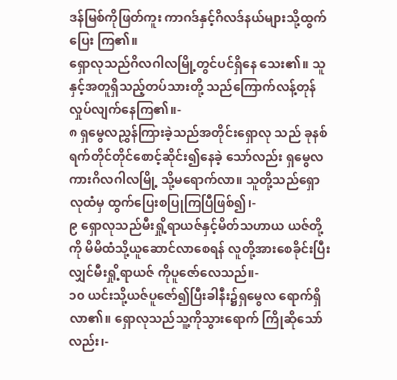ဒန်မြစ်ကိုဖြတ်ကူး ကာဂဒ်နှင့်ဂိလဒ်နယ်များသို့ထွက်ပြေး ကြ၏။
ရှောလုသည်ဂိလဂါလမြို့တွင်ပင်ရှိနေ သေး၏။ သူနှင့်အတူရှိသည့်တပ်သားတို့ သည်ကြောက်လန့်တုန်လှုပ်လျက်နေကြ၏။-
၈ ရှမွေလညွှန်ကြားခဲ့သည်အတိုင်းရှောလု သည် ခုနစ်ရက်တိုင်တိုင်စောင့်ဆိုင်း၍နေခဲ့ သော်လည်း ရှမွေလကားဂိလဂါလမြို့ သို့မရောက်လာ။ သူတို့သည်ရှောလုထံမှ ထွက်ပြေးစပြုကြပြီဖြစ်၍၊-
၉ ရှောလုသည်မီးရှို့ရာယဇ်နှင့်မိတ်သဟာယ ယဇ်တို့ကို မိမိထံသို့ယူဆောင်လာစေရန် လူတို့အားစေခိုင်းပြီးလျှင်မီးရှို့ရာယဇ် ကိုပူဇော်လေသည်။-
၁၀ ယင်းသို့ယဇ်ပူဇော်၍ပြီးခါနီး၌ရှမွေလ ရောက်ရှိလာ၏။ ရှောလုသည်သူ့ကိုသွားရောက် ကြိုဆိုသော်လည်း၊-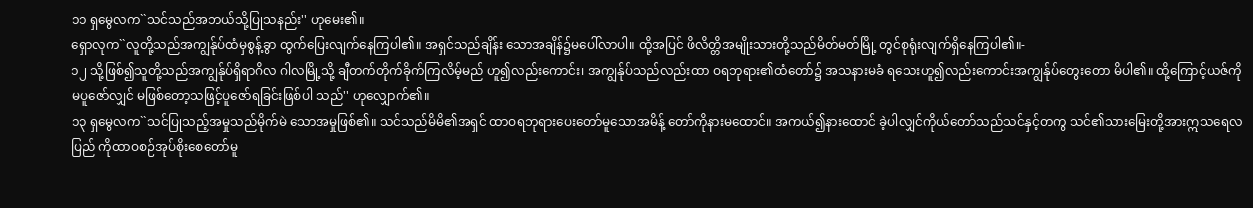၁၁ ရှမွေလက``သင်သည်အဘယ်သို့ပြုသနည်း'' ဟုမေး၏။
ရှောလုက``လူတို့သည်အကျွန်ုပ်ထံမှစွန့်ခွာ ထွက်ပြေးလျက်နေကြပါ၏။ အရှင်သည်ချိန်း သောအချိန်၌မပေါ်လာပါ။ ထို့အပြင် ဖိလိတ္တိအမျိုးသားတို့သည်မိတ်မတ်မြို့ တွင်စုရုံးလျက်ရှိနေကြပါ၏။-
၁၂ သို့ဖြစ်၍သူတို့သည်အကျွန်ုပ်ရှိရာဂိလ ဂါလမြို့သို့ ချီတက်တိုက်ခိုက်ကြလိမ့်မည် ဟူ၍လည်းကောင်း၊ အကျွန်ုပ်သည်လည်းထာ ဝရဘုရား၏ထံတော်၌ အသနားမခံ ရသေးဟူ၍လည်းကောင်းအကျွန်ုပ်တွေးတော မိပါ၏။ ထို့ကြောင့်ယဇ်ကိုမပူဇော်လျှင် မဖြစ်တော့သဖြင့်ပူဇော်ရခြင်းဖြစ်ပါ သည်'' ဟုလျှောက်၏။
၁၃ ရှမွေလက``သင်ပြုသည့်အမှုသည်မိုက်မဲ သောအမှုဖြစ်၏။ သင်သည်မိမိ၏အရှင် ထာဝရဘုရားပေးတော်မူသောအမိန့် တော်ကိုနားမထောင်။ အကယ်၍နားထောင် ခဲ့ပါလျှင်ကိုယ်တော်သည်သင်နှင့်တကွ သင်၏သားမြေးတို့အားဣသရေလပြည် ကိုထာဝစဉ်အုပ်စိုးစေတော်မူ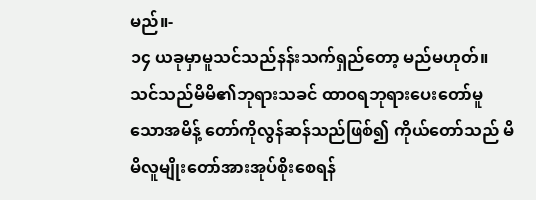မည်။-
၁၄ ယခုမှာမူသင်သည်နန်းသက်ရှည်တော့ မည်မဟုတ်။ သင်သည်မိမိ၏ဘုရားသခင် ထာဝရဘုရားပေးတော်မူသောအမိန့် တော်ကိုလွန်ဆန်သည်ဖြစ်၍ ကိုယ်တော်သည် မိမိလူမျိုးတော်အားအုပ်စိုးစေရန်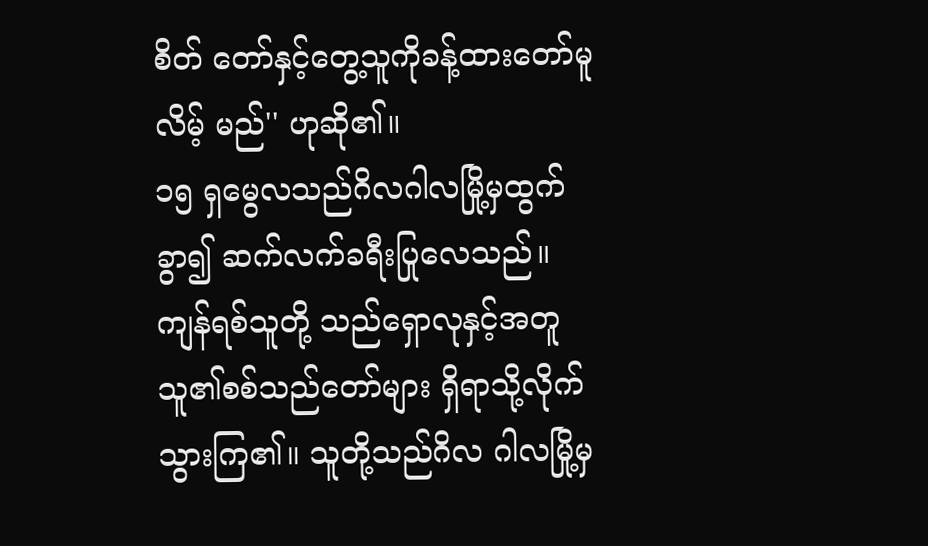စိတ် တော်နှင့်တွေ့သူကိုခန့်ထားတော်မူလိမ့် မည်'' ဟုဆို၏။
၁၅ ရှမွေလသည်ဂိလဂါလမြို့မှထွက်ခွာ၍ ဆက်လက်ခရီးပြုလေသည်။ ကျန်ရစ်သူတို့ သည်ရှောလုနှင့်အတူသူ၏စစ်သည်တော်များ ရှိရာသို့လိုက်သွားကြ၏။ သူတို့သည်ဂိလ ဂါလမြို့မှ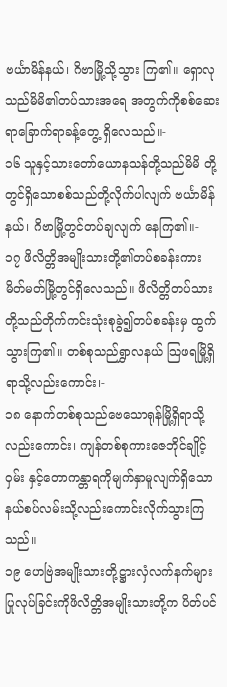ဗင်္ယာမိန်နယ်၊ ဂိဗာမြို့သို့သွား ကြ၏။ ရှောလုသည်မိမိ၏တပ်သားအရေ အတွက်ကိုစစ်ဆေးရာခြောက်ရာခန့်တွေ့ ရှိလေသည်။-
၁၆ သူနှင့်သားတော်ယောနသန်တို့သည်မိမိ တို့တွင်ရှိသောစစ်သည်တို့လိုက်ပါလျက် ဗင်္ယာမိန်နယ်၊ ဂိဗာမြို့တွင်တပ်ချလျက် နေကြ၏။-
၁၇ ဖိလိတ္တိအမျိုးသားတို့၏တပ်စခန်းကား မိတ်မတ်မြို့တွင်ရှိလေသည်။ ဖိလိတ္တိတပ်သား တို့သည်တိုက်ကင်းသုံးစုခွဲ၍တပ်စခန်းမှ ထွက်သွားကြ၏။ တစ်စုသည်ရွှာလနယ် သြဖရမြို့ရှိရာသို့လည်းကောင်း၊-
၁၈ နောက်တစ်စုသည်ဗေသောရုန်မြို့ရှိရာသို့ လည်းကောင်း၊ ကျန်တစ်စုကားဇေဘိုင်ချိုင့်ဝှမ်း နှင့်တောကန္တာရကိုမျက်နှာမူလျက်ရှိသော နယ်စပ်လမ်းသို့လည်းကောင်းလိုက်သွားကြ သည်။
၁၉ ဟေဗြဲအမျိုးသားတို့ဋ္ဌားလှံလက်နက်များ ပြုလုပ်ခြင်းကိုဖိလိတ္တိအမျိုးသားတို့က ပိတ်ပင်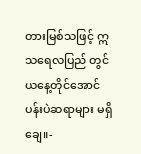တားမြစ်သဖြင့် ဣသရေလပြည် တွင်ယနေ့တိုင်အောင်ပန်းပဲဆရာများ မရှိချေ။-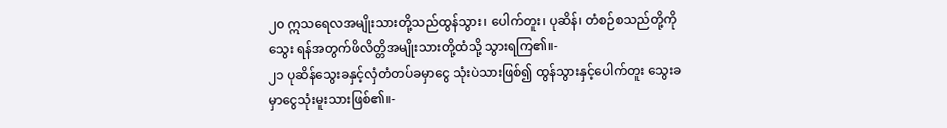၂၀ ဣသရေလအမျိုးသားတို့သည်ထွန်သွား၊ ပေါက်တူး၊ ပုဆိန်၊ တံစဉ်စသည်တို့ကိုသွေး ရန်အတွက်ဖိလိတ္တိအမျိုးသားတို့ထံသို့ သွားရကြ၏။-
၂၁ ပုဆိန်သွေးခနှင့်လှံတံတပ်ခမှာငွေ သုံးပဲသားဖြစ်၍ ထွန်သွားနှင့်ပေါက်တူး သွေးခမှာငွေသုံးမူးသားဖြစ်၏။-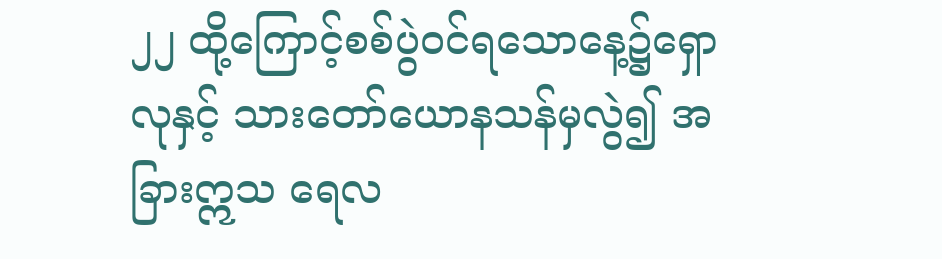၂၂ ထို့ကြောင့်စစ်ပွဲဝင်ရသောနေ့၌ရှောလုနှင့် သားတော်ယောနသန်မှလွဲ၍ အခြားဣသ ရေလ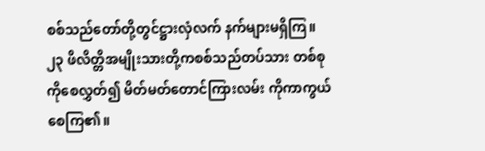စစ်သည်တော်တို့တွင်ဋ္ဌားလှံလက် နက်များမရှိကြ။
၂၃ ဖိလိတ္တိအမျိုးသားတို့ကစစ်သည်တပ်သား တစ်စုကိုစေလွှတ်၍ မိတ်မတ်တောင်ကြားလမ်း ကိုကာကွယ်စေကြ၏။